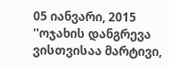05 იანვარი, 2015
''ოჯახის დანგრევა ვისთვისაა მარტივი,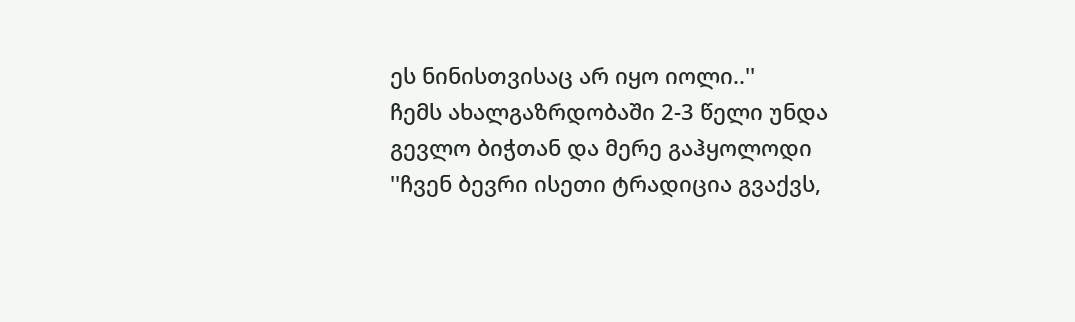ეს ნინისთვისაც არ იყო იოლი..''
ჩემს ახალგაზრდობაში 2-3 წელი უნდა გევლო ბიჭთან და მერე გაჰყოლოდი ''ჩვენ ბევრი ისეთი ტრადიცია გვაქვს,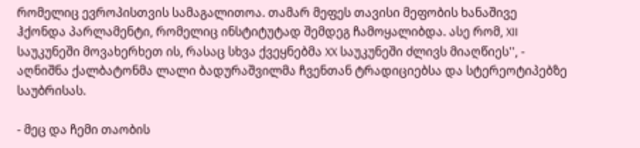რომელიც ევროპისთვის სამაგალითოა. თამარ მეფეს თავისი მეფობის ხანაშივე ჰქონდა პარლამენტი, რომელიც ინსტიტუტად შემდეგ ჩამოყალიბდა. ასე რომ, XII საუკუნეში მოვახერხეთ ის, რასაც სხვა ქვეყნებმა XX საუკუნეში ძლივს მიაღწიეს'', - აღნიშნა ქალბატონმა ლალი ბადურაშვილმა ჩვენთან ტრადიციებსა და სტერეოტიპებზე საუბრისას.

- მეც და ჩემი თაობის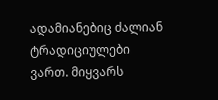ადამიანებიც ძალიან ტრადიციულები ვართ. მიყვარს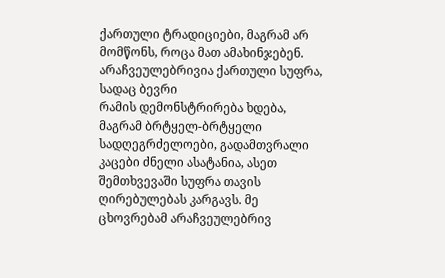ქართული ტრადიციები, მაგრამ არ მომწონს, როცა მათ ამახინჯებენ. არაჩვეულებრივია ქართული სუფრა, სადაც ბევრი
რამის დემონსტრირება ხდება, მაგრამ ბრტყელ-ბრტყელი სადღეგრძელოები, გადამთვრალი კაცები ძნელი ასატანია, ასეთ შემთხვევაში სუფრა თავის ღირებულებას კარგავს. მე ცხოვრებამ არაჩვეულებრივ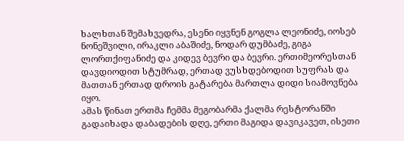ხალხთან შემახვედრა, ესენი იყვნენ გოგლა ლეონიძე, იოსებ ნონეშვილი, ირაკლი აბაშიძე, ნოდარ დუმბაძე, გიგა ლორთქიფანიძე და კიდევ ბევრი და ბევრი. ერთიმეორესთან დავდიოდით სტუმრად, ერთად ვუსხდებოდით სუფრას და მათთან ერთად დროის გატარება მართლა დიდი სიამოვნება იყო.
ამას წინათ ერთმა ჩემმა მეგობარმა ქალმა რესტორანში გადაიხადა დაბადების დღე, ერთი მაგიდა დავიკავეთ, ისეთი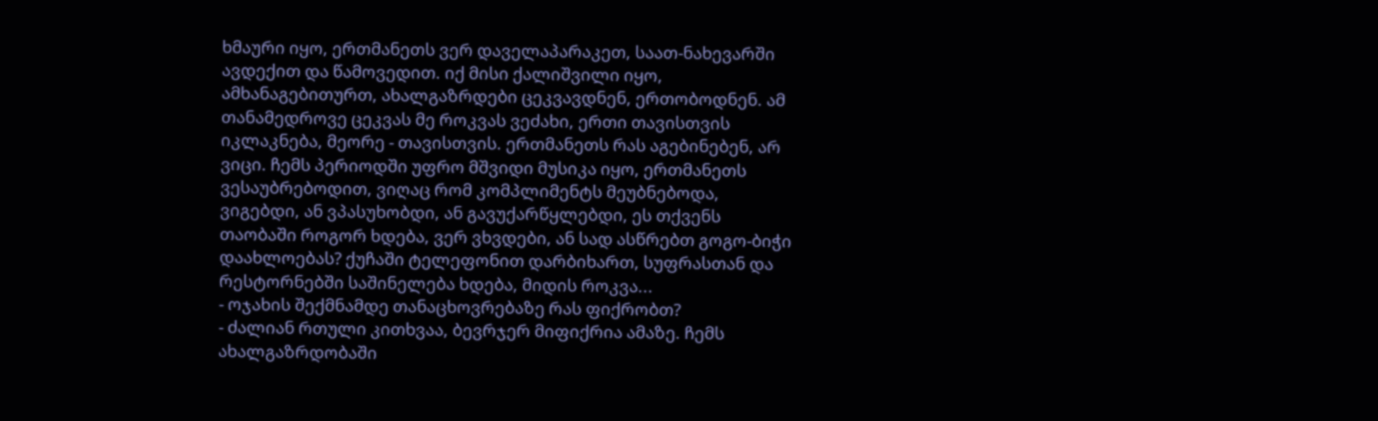ხმაური იყო, ერთმანეთს ვერ დაველაპარაკეთ, საათ-ნახევარში ავდექით და წამოვედით. იქ მისი ქალიშვილი იყო, ამხანაგებითურთ, ახალგაზრდები ცეკვავდნენ, ერთობოდნენ. ამ თანამედროვე ცეკვას მე როკვას ვეძახი, ერთი თავისთვის იკლაკნება, მეორე - თავისთვის. ერთმანეთს რას აგებინებენ, არ ვიცი. ჩემს პერიოდში უფრო მშვიდი მუსიკა იყო, ერთმანეთს ვესაუბრებოდით, ვიღაც რომ კომპლიმენტს მეუბნებოდა, ვიგებდი, ან ვპასუხობდი, ან გავუქარწყლებდი, ეს თქვენს თაობაში როგორ ხდება, ვერ ვხვდები, ან სად ასწრებთ გოგო-ბიჭი დაახლოებას? ქუჩაში ტელეფონით დარბიხართ, სუფრასთან და რესტორნებში საშინელება ხდება, მიდის როკვა...
- ოჯახის შექმნამდე თანაცხოვრებაზე რას ფიქრობთ?
- ძალიან რთული კითხვაა, ბევრჯერ მიფიქრია ამაზე. ჩემს ახალგაზრდობაში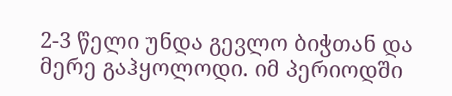2-3 წელი უნდა გევლო ბიჭთან და მერე გაჰყოლოდი. იმ პერიოდში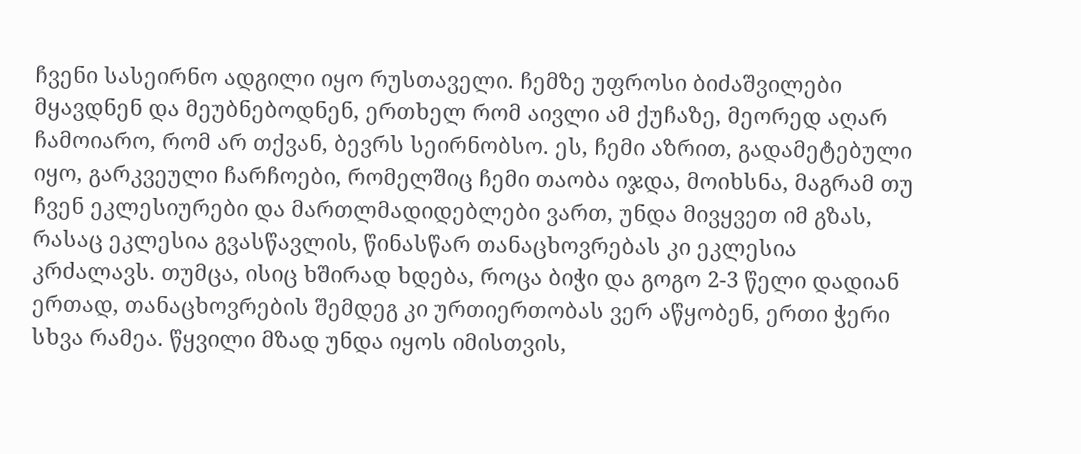ჩვენი სასეირნო ადგილი იყო რუსთაველი. ჩემზე უფროსი ბიძაშვილები მყავდნენ და მეუბნებოდნენ, ერთხელ რომ აივლი ამ ქუჩაზე, მეორედ აღარ ჩამოიარო, რომ არ თქვან, ბევრს სეირნობსო. ეს, ჩემი აზრით, გადამეტებული იყო, გარკვეული ჩარჩოები, რომელშიც ჩემი თაობა იჯდა, მოიხსნა, მაგრამ თუ ჩვენ ეკლესიურები და მართლმადიდებლები ვართ, უნდა მივყვეთ იმ გზას, რასაც ეკლესია გვასწავლის, წინასწარ თანაცხოვრებას კი ეკლესია კრძალავს. თუმცა, ისიც ხშირად ხდება, როცა ბიჭი და გოგო 2-3 წელი დადიან ერთად, თანაცხოვრების შემდეგ კი ურთიერთობას ვერ აწყობენ, ერთი ჭერი სხვა რამეა. წყვილი მზად უნდა იყოს იმისთვის,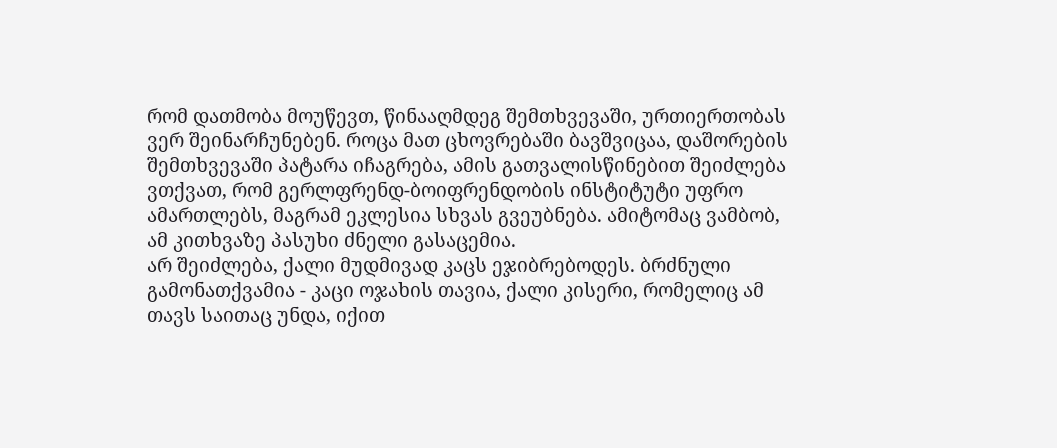რომ დათმობა მოუწევთ, წინააღმდეგ შემთხვევაში, ურთიერთობას ვერ შეინარჩუნებენ. როცა მათ ცხოვრებაში ბავშვიცაა, დაშორების შემთხვევაში პატარა იჩაგრება, ამის გათვალისწინებით შეიძლება ვთქვათ, რომ გერლფრენდ-ბოიფრენდობის ინსტიტუტი უფრო ამართლებს, მაგრამ ეკლესია სხვას გვეუბნება. ამიტომაც ვამბობ, ამ კითხვაზე პასუხი ძნელი გასაცემია.
არ შეიძლება, ქალი მუდმივად კაცს ეჯიბრებოდეს. ბრძნული გამონათქვამია - კაცი ოჯახის თავია, ქალი კისერი, რომელიც ამ თავს საითაც უნდა, იქით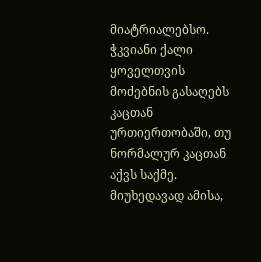მიატრიალებსო. ჭკვიანი ქალი ყოველთვის მოძებნის გასაღებს კაცთან ურთიერთობაში, თუ ნორმალურ კაცთან აქვს საქმე. მიუხედავად ამისა,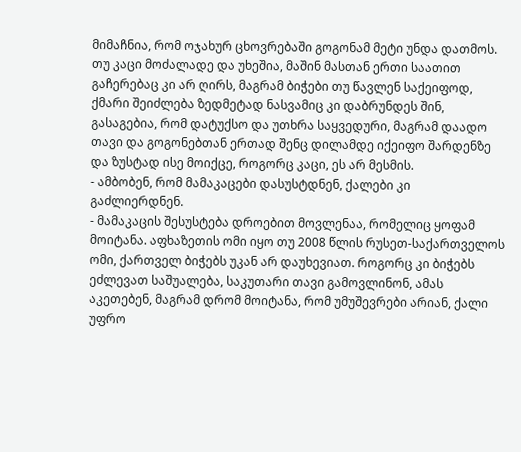მიმაჩნია, რომ ოჯახურ ცხოვრებაში გოგონამ მეტი უნდა დათმოს. თუ კაცი მოძალადე და უხეშია, მაშინ მასთან ერთი საათით გაჩერებაც კი არ ღირს, მაგრამ ბიჭები თუ წავლენ საქეიფოდ, ქმარი შეიძლება ზედმეტად ნასვამიც კი დაბრუნდეს შინ, გასაგებია, რომ დატუქსო და უთხრა საყვედური, მაგრამ დაადო თავი და გოგონებთან ერთად შენც დილამდე იქეიფო შარდენზე და ზუსტად ისე მოიქცე, როგორც კაცი, ეს არ მესმის.
- ამბობენ, რომ მამაკაცები დასუსტდნენ, ქალები კი გაძლიერდნენ.
- მამაკაცის შესუსტება დროებით მოვლენაა, რომელიც ყოფამ მოიტანა. აფხაზეთის ომი იყო თუ 2008 წლის რუსეთ-საქართველოს ომი, ქართველ ბიჭებს უკან არ დაუხევიათ. როგორც კი ბიჭებს ეძლევათ საშუალება, საკუთარი თავი გამოვლინონ, ამას აკეთებენ, მაგრამ დრომ მოიტანა, რომ უმუშევრები არიან, ქალი უფრო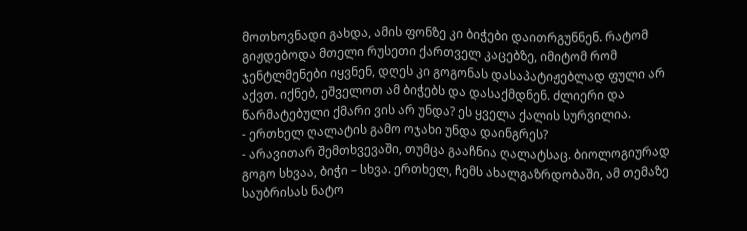მოთხოვნადი გახდა, ამის ფონზე კი ბიჭები დაითრგუნნენ. რატომ გიჟდებოდა მთელი რუსეთი ქართველ კაცებზე, იმიტომ რომ ჯენტლმენები იყვნენ, დღეს კი გოგონას დასაპატიჟებლად ფული არ აქვთ. იქნებ, ეშველოთ ამ ბიჭებს და დასაქმდნენ. ძლიერი და წარმატებული ქმარი ვის არ უნდა? ეს ყველა ქალის სურვილია.
- ერთხელ ღალატის გამო ოჯახი უნდა დაინგრეს?
- არავითარ შემთხვევაში, თუმცა გააჩნია ღალატსაც. ბიოლოგიურად გოგო სხვაა, ბიჭი – სხვა. ერთხელ, ჩემს ახალგაზრდობაში, ამ თემაზე საუბრისას ნატო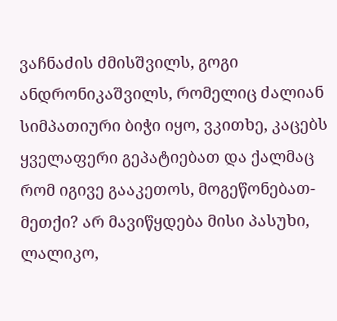ვაჩნაძის ძმისშვილს, გოგი ანდრონიკაშვილს, რომელიც ძალიან სიმპათიური ბიჭი იყო, ვკითხე, კაცებს ყველაფერი გეპატიებათ და ქალმაც რომ იგივე გააკეთოს, მოგეწონებათ-მეთქი? არ მავიწყდება მისი პასუხი, ლალიკო,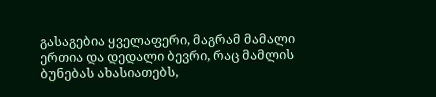გასაგებია ყველაფერი, მაგრამ მამალი ერთია და დედალი ბევრი, რაც მამლის ბუნებას ახასიათებს,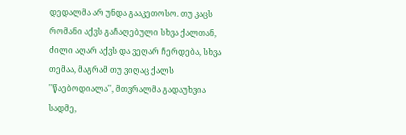დედალმა არ უნდა გააკეთოსო. თუ კაცს რომანი აქვს გაჩაღებული სხვა ქალთან, ძილი აღარ აქვს და ვეღარ ჩერდება, სხვა თემაა, მაგრამ თუ ვიღაც ქალს ''წაებოდიალა'', მთვრალმა გადაუხვია სადმე,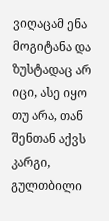ვიღაცამ ენა მოგიტანა და ზუსტადაც არ იცი, ასე იყო თუ არა, თან შენთან აქვს კარგი, გულთბილი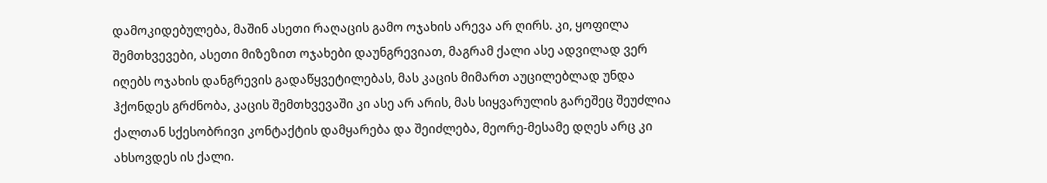დამოკიდებულება, მაშინ ასეთი რაღაცის გამო ოჯახის არევა არ ღირს. კი, ყოფილა შემთხვევები, ასეთი მიზეზით ოჯახები დაუნგრევიათ, მაგრამ ქალი ასე ადვილად ვერ იღებს ოჯახის დანგრევის გადაწყვეტილებას, მას კაცის მიმართ აუცილებლად უნდა ჰქონდეს გრძნობა, კაცის შემთხვევაში კი ასე არ არის, მას სიყვარულის გარეშეც შეუძლია ქალთან სქესობრივი კონტაქტის დამყარება და შეიძლება, მეორე-მესამე დღეს არც კი ახსოვდეს ის ქალი.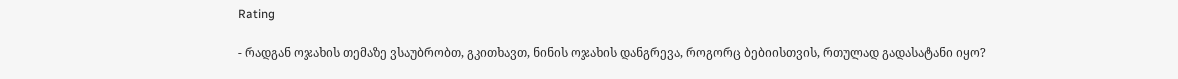Rating

- რადგან ოჯახის თემაზე ვსაუბრობთ, გკითხავთ, ნინის ოჯახის დანგრევა, როგორც ბებიისთვის, რთულად გადასატანი იყო?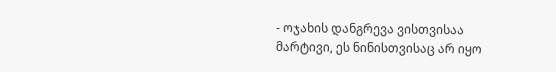- ოჯახის დანგრევა ვისთვისაა მარტივი, ეს ნინისთვისაც არ იყო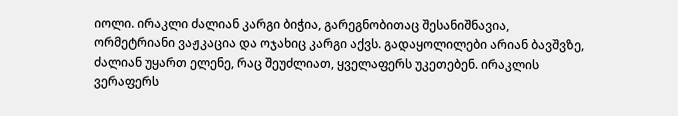იოლი. ირაკლი ძალიან კარგი ბიჭია, გარეგნობითაც შესანიშნავია, ორმეტრიანი ვაჟკაცია და ოჯახიც კარგი აქვს. გადაყოლილები არიან ბავშვზე, ძალიან უყართ ელენე, რაც შეუძლიათ, ყველაფერს უკეთებენ. ირაკლის ვერაფერს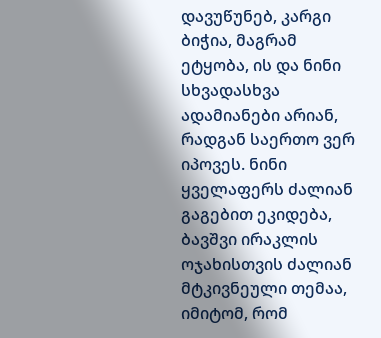დავუწუნებ, კარგი ბიჭია, მაგრამ ეტყობა, ის და ნინი სხვადასხვა ადამიანები არიან, რადგან საერთო ვერ იპოვეს. ნინი ყველაფერს ძალიან გაგებით ეკიდება, ბავშვი ირაკლის ოჯახისთვის ძალიან მტკივნეული თემაა, იმიტომ, რომ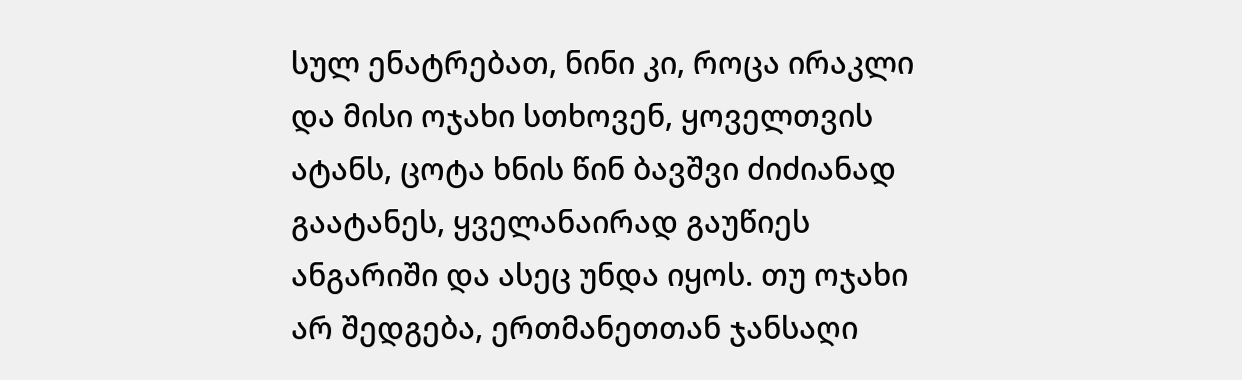სულ ენატრებათ, ნინი კი, როცა ირაკლი და მისი ოჯახი სთხოვენ, ყოველთვის ატანს, ცოტა ხნის წინ ბავშვი ძიძიანად გაატანეს, ყველანაირად გაუწიეს ანგარიში და ასეც უნდა იყოს. თუ ოჯახი არ შედგება, ერთმანეთთან ჯანსაღი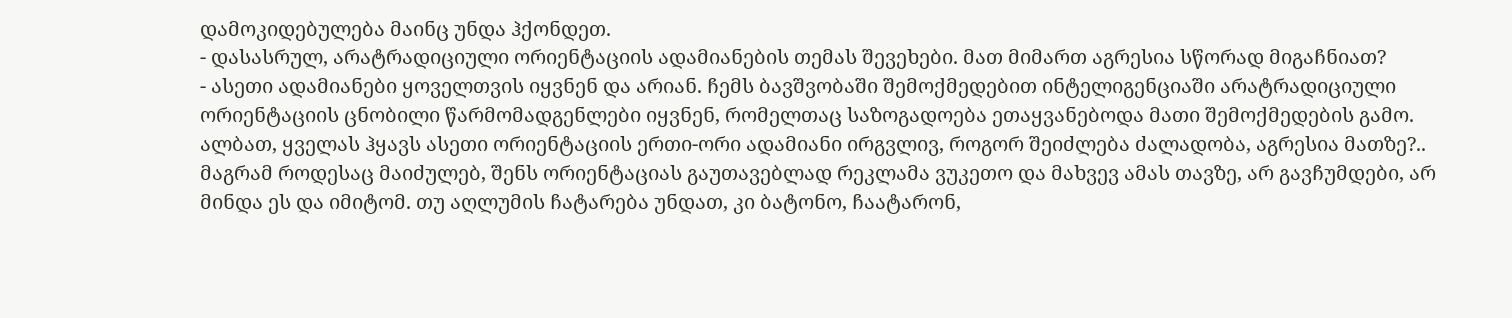დამოკიდებულება მაინც უნდა ჰქონდეთ.
- დასასრულ, არატრადიციული ორიენტაციის ადამიანების თემას შევეხები. მათ მიმართ აგრესია სწორად მიგაჩნიათ?
- ასეთი ადამიანები ყოველთვის იყვნენ და არიან. ჩემს ბავშვობაში შემოქმედებით ინტელიგენციაში არატრადიციული ორიენტაციის ცნობილი წარმომადგენლები იყვნენ, რომელთაც საზოგადოება ეთაყვანებოდა მათი შემოქმედების გამო. ალბათ, ყველას ჰყავს ასეთი ორიენტაციის ერთი-ორი ადამიანი ირგვლივ, როგორ შეიძლება ძალადობა, აგრესია მათზე?.. მაგრამ როდესაც მაიძულებ, შენს ორიენტაციას გაუთავებლად რეკლამა ვუკეთო და მახვევ ამას თავზე, არ გავჩუმდები, არ მინდა ეს და იმიტომ. თუ აღლუმის ჩატარება უნდათ, კი ბატონო, ჩაატარონ,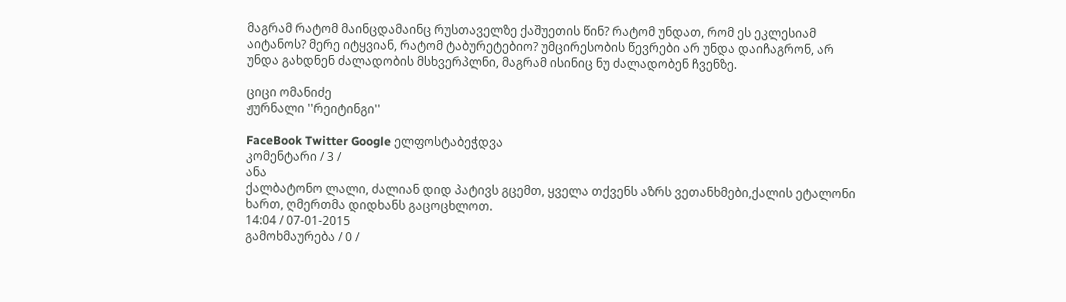მაგრამ რატომ მაინცდამაინც რუსთაველზე ქაშუეთის წინ? რატომ უნდათ, რომ ეს ეკლესიამ აიტანოს? მერე იტყვიან, რატომ ტაბურეტებიო? უმცირესობის წევრები არ უნდა დაიჩაგრონ, არ უნდა გახდნენ ძალადობის მსხვერპლნი, მაგრამ ისინიც ნუ ძალადობენ ჩვენზე.

ციცი ომანიძე
ჟურნალი ''რეიტინგი''

FaceBook Twitter Google ელფოსტაბეჭდვა
კომენტარი / 3 /
ანა
ქალბატონო ლალი, ძალიან დიდ პატივს გცემთ, ყველა თქვენს აზრს ვეთანხმები,ქალის ეტალონი ხართ, ღმერთმა დიდხანს გაცოცხლოთ.
14:04 / 07-01-2015
გამოხმაურება / 0 /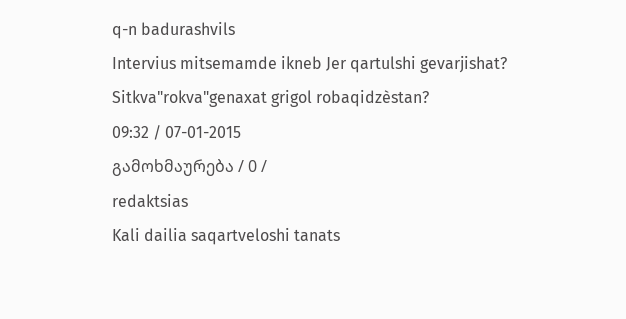q-n badurashvils
Intervius mitsemamde ikneb Jer qartulshi gevarjishat? Sitkva"rokva"genaxat grigol robaqidzèstan?
09:32 / 07-01-2015
გამოხმაურება / 0 /
redaktsias
Kali dailia saqartveloshi tanats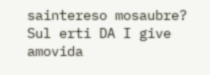saintereso mosaubre? Sul erti DA I give amovida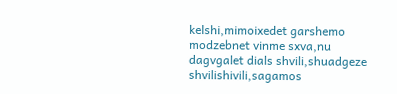kelshi,mimoixedet garshemo modzebnet vinme sxva,nu dagvgalet dials shvili,shuadgeze shvilishivili,sagamos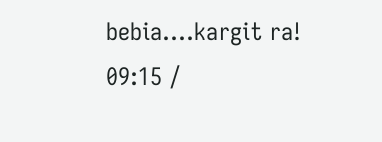bebia....kargit ra!
09:15 /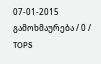07-01-2015
გამოხმაურება / 0 /
TOPS